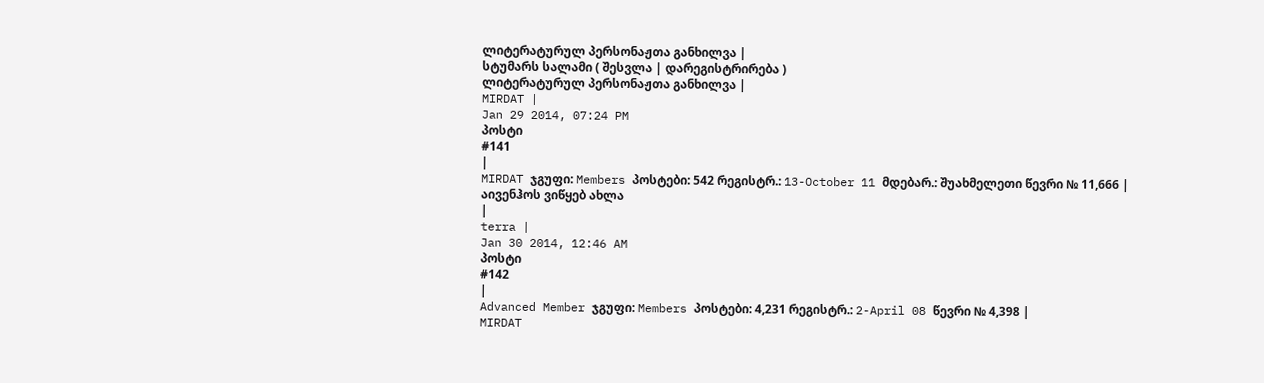ლიტერატურულ პერსონაჟთა განხილვა |
სტუმარს სალამი ( შესვლა | დარეგისტრირება )
ლიტერატურულ პერსონაჟთა განხილვა |
MIRDAT |
Jan 29 2014, 07:24 PM
პოსტი
#141
|
MIRDAT ჯგუფი: Members პოსტები: 542 რეგისტრ.: 13-October 11 მდებარ.: შუახმელეთი წევრი № 11,666 |
აივენჰოს ვიწყებ ახლა
|
terra |
Jan 30 2014, 12:46 AM
პოსტი
#142
|
Advanced Member ჯგუფი: Members პოსტები: 4,231 რეგისტრ.: 2-April 08 წევრი № 4,398 |
MIRDAT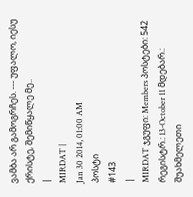ვამბა არ გამოგრჩეს. --- უფალო, იესუ ქრისტე, შემიწყალე მე..
|
MIRDAT |
Jan 30 2014, 01:00 AM
პოსტი
#143
|
MIRDAT ჯგუფი: Members პოსტები: 542 რეგისტრ.: 13-October 11 მდებარ.: შუახმელეთი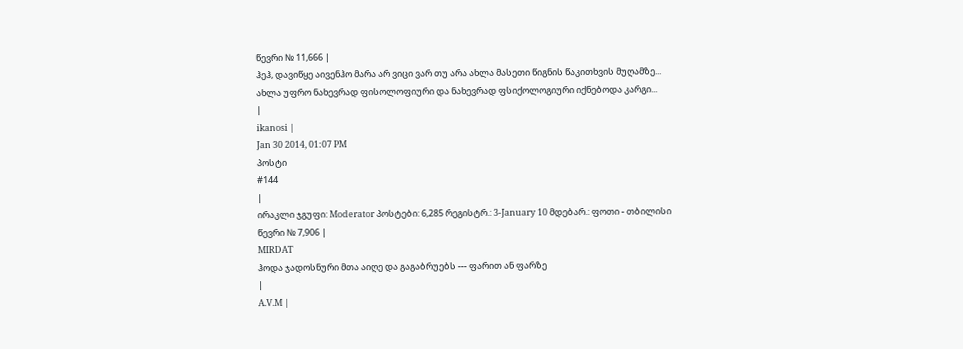წევრი № 11,666 |
ჰეჰ, დავიწყე აივენჰო მარა არ ვიცი ვარ თუ არა ახლა მასეთი წიგნის წაკითხვის მუღამზე... ახლა უფრო ნახევრად ფისოლოფიური და ნახევრად ფსიქოლოგიური იქნებოდა კარგი...
|
ikanosi |
Jan 30 2014, 01:07 PM
პოსტი
#144
|
ირაკლი ჯგუფი: Moderator პოსტები: 6,285 რეგისტრ.: 3-January 10 მდებარ.: ფოთი - თბილისი წევრი № 7,906 |
MIRDAT
ჰოდა ჯადოსნური მთა აიღე და გაგაბრუებს --- ფარით ან ფარზე
|
A.V.M |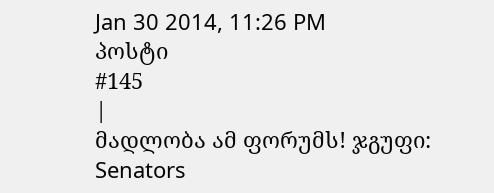Jan 30 2014, 11:26 PM
პოსტი
#145
|
მადლობა ამ ფორუმს! ჯგუფი: Senators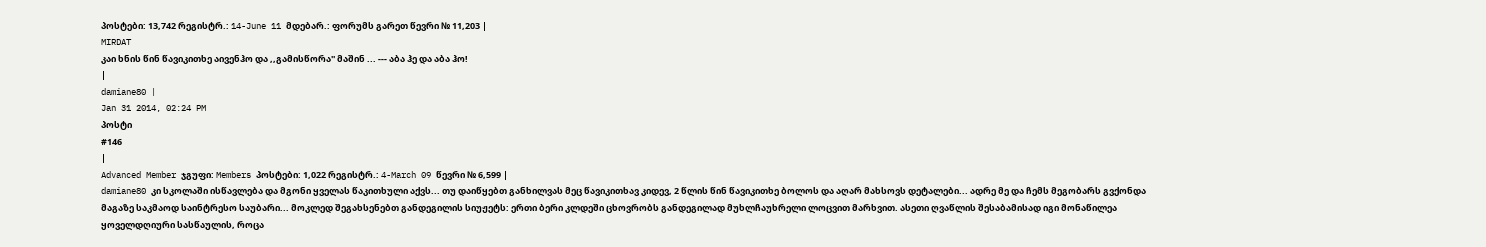პოსტები: 13,742 რეგისტრ.: 14-June 11 მდებარ.: ფორუმს გარეთ წევრი № 11,203 |
MIRDAT
კაი ხნის წინ წავიკითხე აივენჰო და ,,გამისწორა'' მაშინ ... --- აბა ჰე და აბა ჰო!
|
damiane80 |
Jan 31 2014, 02:24 PM
პოსტი
#146
|
Advanced Member ჯგუფი: Members პოსტები: 1,022 რეგისტრ.: 4-March 09 წევრი № 6,599 |
damiane80 კი სკოლაში ისწავლება და მგონი ყველას წაკითხული აქვს... თუ დაიწყებთ განხილვას მეც წავიკითხავ კიდევ, 2 წლის წინ წავიკითხე ბოლოს და აღარ მახსოვს დეტალები... ადრე მე და ჩემს მეგობარს გვქონდა მაგაზე საკმაოდ საინტრესო საუბარი... მოკლედ შეგახსენებთ განდეგილის სიუჟეტს: ერთი ბერი კლდეში ცხოვრობს განდეგილად მუხლჩაუხრელი ლოცვით მარხვით. ასეთი ღვაწლის შესაბამისად იგი მონაწილეა ყოველდღიური სასწაულის, როცა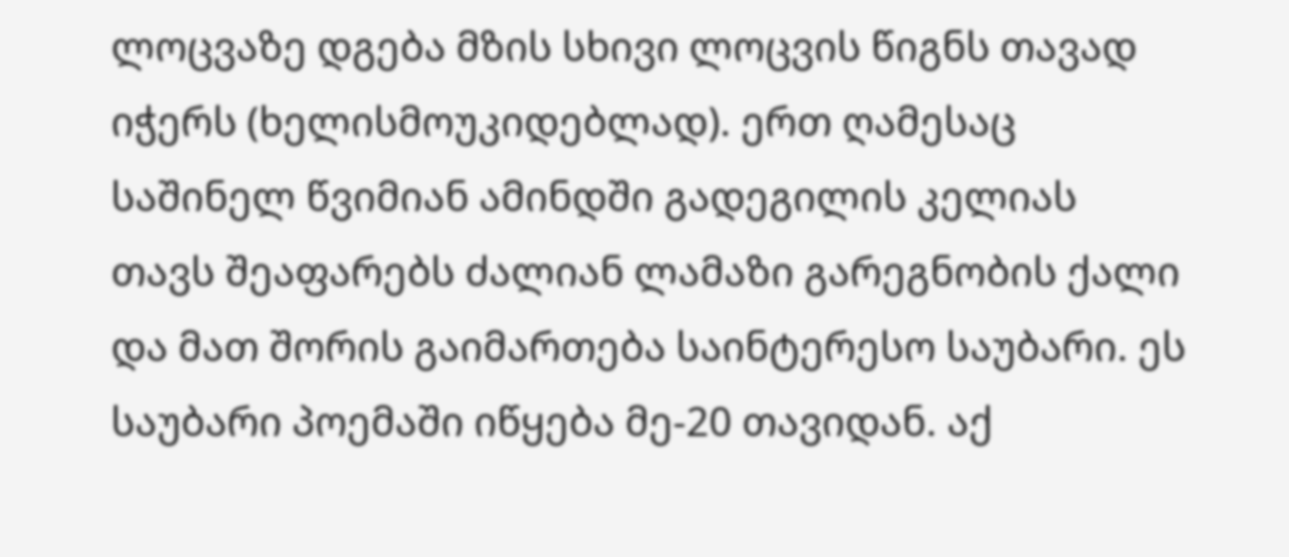ლოცვაზე დგება მზის სხივი ლოცვის წიგნს თავად იჭერს (ხელისმოუკიდებლად). ერთ ღამესაც საშინელ წვიმიან ამინდში გადეგილის კელიას თავს შეაფარებს ძალიან ლამაზი გარეგნობის ქალი და მათ შორის გაიმართება საინტერესო საუბარი. ეს საუბარი პოემაში იწყება მე-20 თავიდან. აქ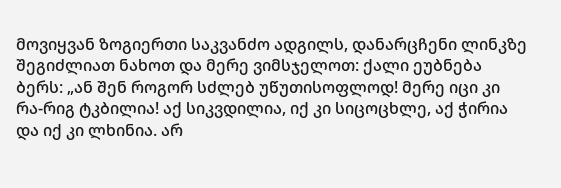მოვიყვან ზოგიერთი საკვანძო ადგილს, დანარცჩენი ლინკზე შეგიძლიათ ნახოთ და მერე ვიმსჯელოთ: ქალი ეუბნება ბერს: „ან შენ როგორ სძლებ უწუთისოფლოდ! მერე იცი კი რა-რიგ ტკბილია! აქ სიკვდილია, იქ კი სიცოცხლე, აქ ჭირია და იქ კი ლხინია. არ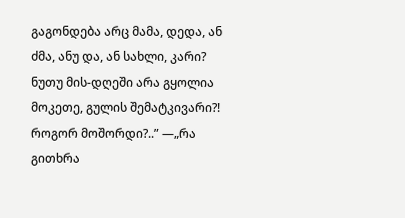გაგონდება არც მამა, დედა, ან ძმა, ანუ და, ან სახლი, კარი? ნუთუ მის-დღეში არა გყოლია მოკეთე, გულის შემატკივარი?! როგორ მოშორდი?..” —„რა გითხრა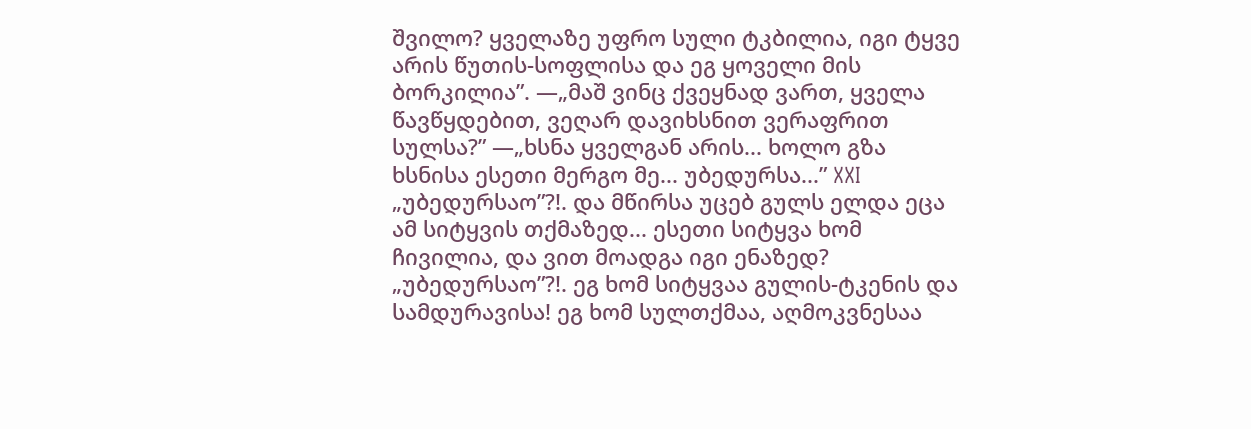შვილო? ყველაზე უფრო სული ტკბილია, იგი ტყვე არის წუთის-სოფლისა და ეგ ყოველი მის ბორკილია”. —„მაშ ვინც ქვეყნად ვართ, ყველა წავწყდებით, ვეღარ დავიხსნით ვერაფრით სულსა?” —„ხსნა ყველგან არის... ხოლო გზა ხსნისა ესეთი მერგო მე... უბედურსა...” XXI „უბედურსაო”?!. და მწირსა უცებ გულს ელდა ეცა ამ სიტყვის თქმაზედ... ესეთი სიტყვა ხომ ჩივილია, და ვით მოადგა იგი ენაზედ? „უბედურსაო”?!. ეგ ხომ სიტყვაა გულის-ტკენის და სამდურავისა! ეგ ხომ სულთქმაა, აღმოკვნესაა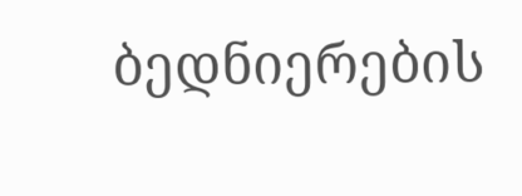ბედნიერების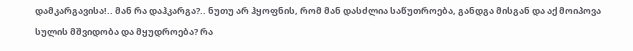დამკარგავისა!.. მან რა დაჰკარგა?.. ნუთუ არ ჰყოფნის, რომ მან დასძლია საწუთროება, განდგა მისგან და აქ მოიპოვა სულის მშვიდობა და მყუდროება? რა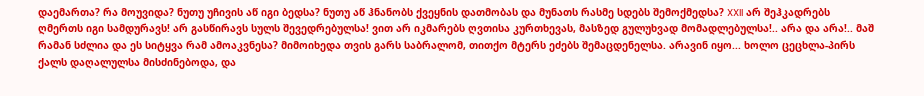დაემართა? რა მოუვიდა? ნუთუ უჩივის აწ იგი ბედსა? ნუთუ აწ ჰნანობს ქვეყნის დათმობას და მუნათს რასმე სდებს შემოქმედსა? XXII არ შეჰკადრებს ღმერთს იგი სამდურავს! არ გასწირავს სულს შევედრებულსა! ვით არ იკმარებს ღვთისა კურთხევას, მასზედ გულუხვად მომადლებულსა!.. არა და არა!.. მაშ რამან სძლია და ეს სიტყვა რამ ამოაკვნესა? მიმოიხედა თვის გარს საბრალომ, თითქო მტერს ეძებს შემაცდენელსა. არავინ იყო... ხოლო ცეცხლა-პირს ქალს დაღალულსა მისძინებოდა, და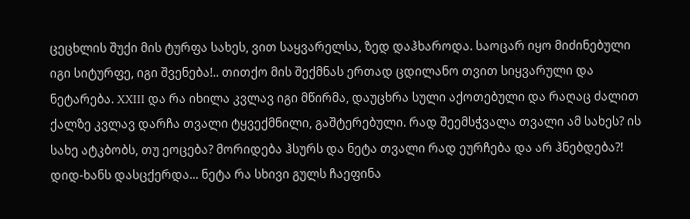ცეცხლის შუქი მის ტურფა სახეს, ვით საყვარელსა, ზედ დაჰხაროდა. საოცარ იყო მიძინებული იგი სიტურფე, იგი შვენება!.. თითქო მის შექმნას ერთად ცდილანო თვით სიყვარული და ნეტარება. XXIII და რა იხილა კვლავ იგი მწირმა, დაუცხრა სული აქოთებული და რაღაც ძალით ქალზე კვლავ დარჩა თვალი ტყვექმნილი, გაშტერებული. რად შეემსჭვალა თვალი ამ სახეს? ის სახე ატკბობს, თუ ეოცება? მორიდება ჰსურს და ნეტა თვალი რად ეურჩება და არ ჰნებდება?! დიდ-ხანს დასცქერდა... ნეტა რა სხივი გულს ჩაეფინა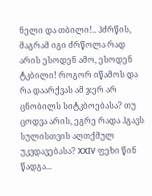ნელი და თბილი!.. ჰძრწის, მაგრამ იგი ძრწოლა რად არის ესოდენ ამო, ესოდენ ტკბილი! როგორ იწამოს და რა დაარქვას ამ ჯერ არ ცნობილს სიტკბოებასა? თუ ცოდვა არის, ეგრე რადა ჰგავს სულისთვის აღთქმულ უკვდავებასა? XXIV ფეხი წინ წადგა...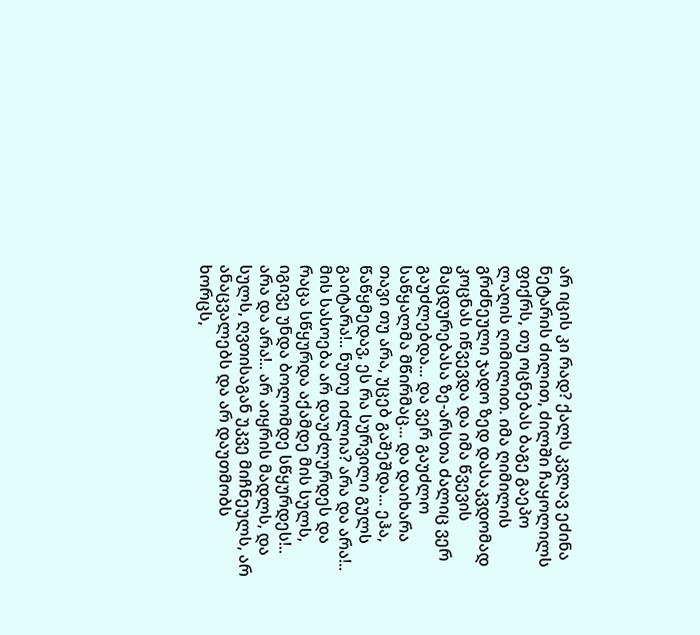არ იცის კი რად? ქალს კვლავ ეძინა ნეტარის ძილით, ძილში ჩაყოლილს ფიქრს, თუ ოცნებას ბაგე გაეპო ლაღის ღიმილით. იმა ღიმილის გრძნეული ჯადო ზედ დასაკვდომად კოცნას იწვევდა და იმა წვევის მაცდურებასა ზე-არსთა ძალიც ვერ გაუძლებდა... და ვერ გაუძლო საწყალმა მწირმაც... და დაიხარა თავი თუ არა, უცებ გაშეშდა... ეჰა, წაწყმედავ, ეს რა სურვილი გულს გაიტარა!.. ნუთუ იძლია? არა და არა!.. მის სასოება არ დაუძლურდეს და რაცა სწყურდა აქამდე მის სულს, იგივე უნდა ბოლომდე სწყურდეს!.. არა და არა!.. არ აიყრის მადლს, და სულს, ღვთისაგან უკვე მიჩნეულს, არ ანაცვალებს და არ დაუთმობს ხორცს,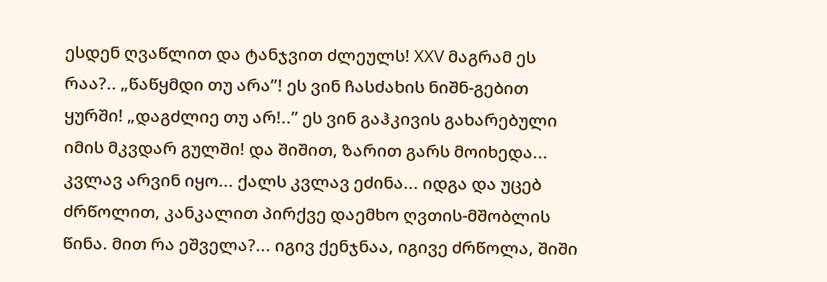ესდენ ღვაწლით და ტანჯვით ძლეულს! XXV მაგრამ ეს რაა?.. „წაწყმდი თუ არა”! ეს ვინ ჩასძახის ნიშნ-გებით ყურში! „დაგძლიე თუ არ!..” ეს ვინ გაჰკივის გახარებული იმის მკვდარ გულში! და შიშით, ზარით გარს მოიხედა... კვლავ არვინ იყო... ქალს კვლავ ეძინა... იდგა და უცებ ძრწოლით, კანკალით პირქვე დაემხო ღვთის-მშობლის წინა. მით რა ეშველა?... იგივ ქენჯნაა, იგივე ძრწოლა, შიში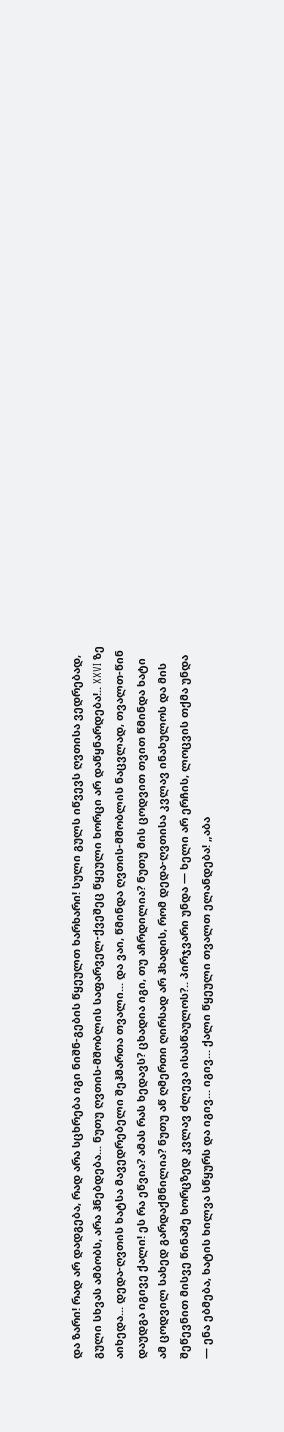და ზარი! რად არ დადგება, რად არა სცხრება იგი ნიშნ-გების წყეულთ ხარხარი! სული გულს იწვევს ღვთისა ვედრებად, გული სხვას ამბობს, არა ჰნებდება... ნუთუ ღვთის-მშობლის საფარველ-ქვეშეც წყეული ხორცი არ დაწყნარდება!.. XXVI ზე აიხედა... დედა-ღვთის ხატსა მავედრებელი შეჰმართა თვალი... და ვაი, წმინდა ღვთის-მშობლის ნაცვლად, თვალთ-წინ დაუდგა იგივე ქალი! ეს რა ეწვია? ამას რას ხედავს? ცხადია იგი, თუ აჩრდილია? ნუთუ მის ცოდვით თვით წმინდა ხატი ამ ცოდვილ სახედ გარდაქმნილია? ნუთუ აწ ღმერთი ღირსად არ ჰხადის, რომ დედა-ღვთისა კვლავ ინახულოს და მის შეწევნით მისვე წინაშე ხორცზედ კვლავ ძლევა ისასწაულოს?.. პირჯვარი უნდა — ხელი არ ერჩის, ლოცვის თქმა უნდა — ენა ებმება, ხატის ხილვა სწყურს და იგივ... იგივ... ქალი წყეული თვალთ ელანდება! „აბა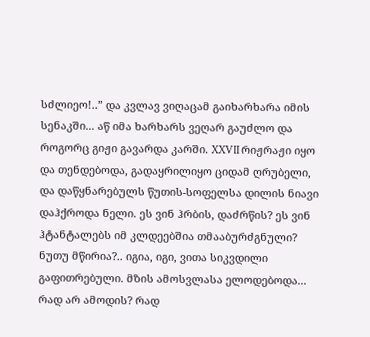სძლიეო!..” და კვლავ ვიღაცამ გაიხარხარა იმის სენაკში... აწ იმა ხარხარს ვეღარ გაუძლო და როგორც გიჟი გავარდა კარში. XXVII რიჟრაჟი იყო და თენდებოდა, გადაყრილიყო ციდამ ღრუბელი, და დაწყნარებულს წუთის-სოფელსა დილის ნიავი დაჰქროდა ნელი. ეს ვინ ჰრბის, დაძრწის? ეს ვინ ჰტანტალებს იმ კლდეებშია თმააბურძგნული? ნუთუ მწირია?.. იგია, იგი, ვითა სიკვდილი გაფითრებული. მზის ამოსვლასა ელოდებოდა... რად არ ამოდის? რად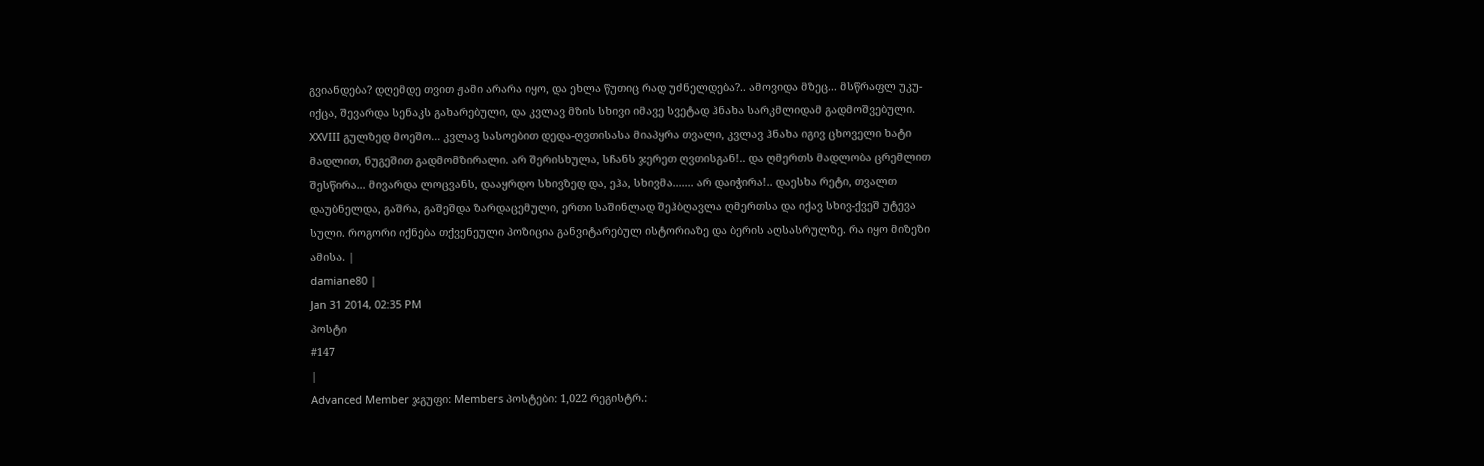გვიანდება? დღემდე თვით ჟამი არარა იყო, და ეხლა წუთიც რად უძნელდება?.. ამოვიდა მზეც... მსწრაფლ უკუ-იქცა, შევარდა სენაკს გახარებული, და კვლავ მზის სხივი იმავე სვეტად ჰნახა სარკმლიდამ გადმოშვებული. XXVIII გულზედ მოეშო... კვლავ სასოებით დედა-ღვთისასა მიაპყრა თვალი, კვლავ ჰნახა იგივ ცხოველი ხატი მადლით, ნუგეშით გადმომზირალი. არ შერისხულა, სჩანს ჯერეთ ღვთისგან!.. და ღმერთს მადლობა ცრემლით შესწირა... მივარდა ლოცვანს, დააყრდო სხივზედ და, ეჰა, სხივმა....... არ დაიჭირა!.. დაესხა რეტი, თვალთ დაუბნელდა, გაშრა, გაშეშდა ზარდაცემული, ერთი საშინლად შეჰბღავლა ღმერთსა და იქავ სხივ-ქვეშ უტევა სული. როგორი იქნება თქვენეული პოზიცია განვიტარებულ ისტორიაზე და ბერის აღსასრულზე. რა იყო მიზეზი ამისა. |
damiane80 |
Jan 31 2014, 02:35 PM
პოსტი
#147
|
Advanced Member ჯგუფი: Members პოსტები: 1,022 რეგისტრ.: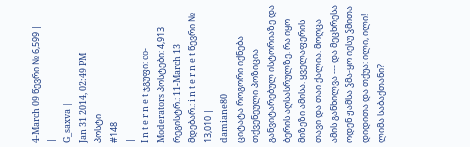4-March 09 წევრი № 6,599 |
|
G_saxva |
Jan 31 2014, 02:49 PM
პოსტი
#148
|
I n t e r n e t ჯგუფი: co-Moderators პოსტები: 4,913 რეგისტრ.: 11-March 13 მდებარ.: i n t e r n e t წევრი № 13,010 |
damiane80
ციტატა როგორი იქნება თქვენეული პოზიცია განვიტარებულ ისტორიაზე და ბერის აღსასრულზე. რა იყო მიზეზი ამისა. ყველაფერის თავი და თაი ქალია. მოღცა ამის განხილვა --- და მეცხრესა ოდენ ჟამსა ჴმა-ყო იესუ ჴმითა დიდითა და თქუა: ილი, ილი! ლიმა საბაქთანი?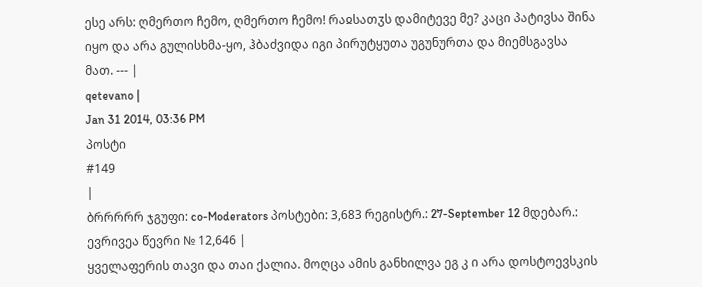ესე არს: ღმერთო ჩემო, ღმერთო ჩემო! რაჲსათჳს დამიტევე მე? კაცი პატივსა შინა იყო და არა გულისხმა-ყო, ჰბაძვიდა იგი პირუტყუთა უგუნურთა და მიემსგავსა მათ. --- |
qetevano |
Jan 31 2014, 03:36 PM
პოსტი
#149
|
ბრრრრრ ჯგუფი: co-Moderators პოსტები: 3,683 რეგისტრ.: 27-September 12 მდებარ.: ევრივეა წევრი № 12,646 |
ყველაფერის თავი და თაი ქალია. მოღცა ამის განხილვა ეგ კ ი არა დოსტოევსკის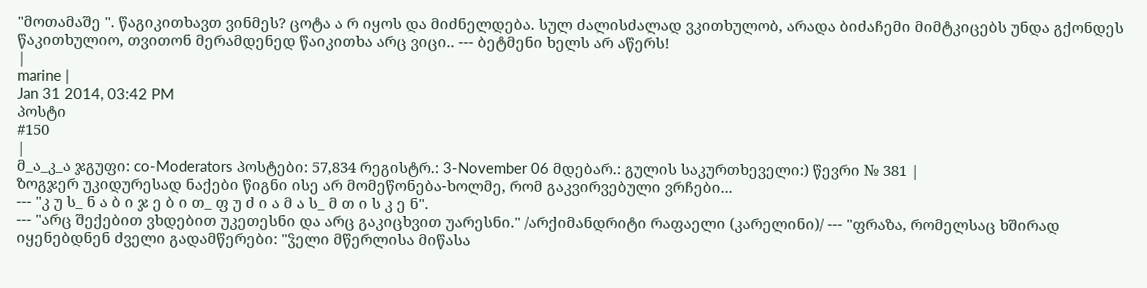"მოთამაშე ". წაგიკითხავთ ვინმეს? ცოტა ა რ იყოს და მიძნელდება. სულ ძალისძალად ვკითხულობ, არადა ბიძაჩემი მიმტკიცებს უნდა გქონდეს წაკითხულიო, თვითონ მერამდენედ წაიკითხა არც ვიცი.. --- ბეტმენი ხელს არ აწერს!
|
marine |
Jan 31 2014, 03:42 PM
პოსტი
#150
|
მ_ა_კ_ა ჯგუფი: co-Moderators პოსტები: 57,834 რეგისტრ.: 3-November 06 მდებარ.: გულის საკურთხეველი:) წევრი № 381 |
ზოგჯერ უკიდურესად ნაქები წიგნი ისე არ მომეწონება-ხოლმე, რომ გაკვირვებული ვრჩები...
--- "კ უ ს_ ნ ა ბ ი ჯ ე ბ ი თ_ ფ უ ძ ი ა მ ა ს_ მ თ ი ს კ ე ნ".
--- "არც შექებით ვხდებით უკეთესნი და არც გაკიცხვით უარესნი." /არქიმანდრიტი რაფაელი (კარელინი)/ --- "ფრაზა, რომელსაც ხშირად იყენებდნენ ძველი გადამწერები: "ჴელი მწერლისა მიწასა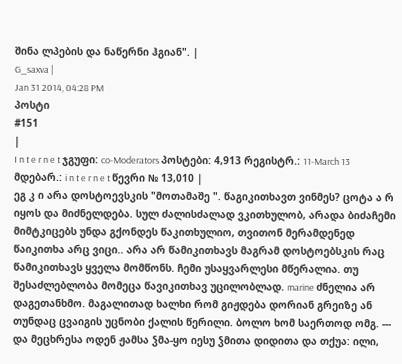შინა ლპების და ნაწერნი ჰგიან". |
G_saxva |
Jan 31 2014, 04:28 PM
პოსტი
#151
|
I n t e r n e t ჯგუფი: co-Moderators პოსტები: 4,913 რეგისტრ.: 11-March 13 მდებარ.: i n t e r n e t წევრი № 13,010 |
ეგ კ ი არა დოსტოევსკის "მოთამაშე ". წაგიკითხავთ ვინმეს? ცოტა ა რ იყოს და მიძნელდება. სულ ძალისძალად ვკითხულობ, არადა ბიძაჩემი მიმტკიცებს უნდა გქონდეს წაკითხულიო, თვითონ მერამდენედ წაიკითხა არც ვიცი.. არა არ წამიკითხავს მაგრამ დოსტოებსკის რაც წამიკითხავს ყველა მომწონს. ჩემი უსაყვარლესი მწერალია. თუ შესაძლებლობა მომეცა წავიკითხავ უცილობლად. marine ძნელია არ დაგეთანხმო. მაგალითად ხალხი რომ გიჟდება დორიან გრეიზე ან თუნდაც ცვაიგის უცნობი ქალის წერილი. ბოლო ხომ საერთოდ ომგ. --- და მეცხრესა ოდენ ჟამსა ჴმა-ყო იესუ ჴმითა დიდითა და თქუა: ილი,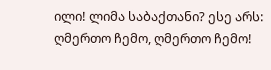ილი! ლიმა საბაქთანი? ესე არს: ღმერთო ჩემო, ღმერთო ჩემო!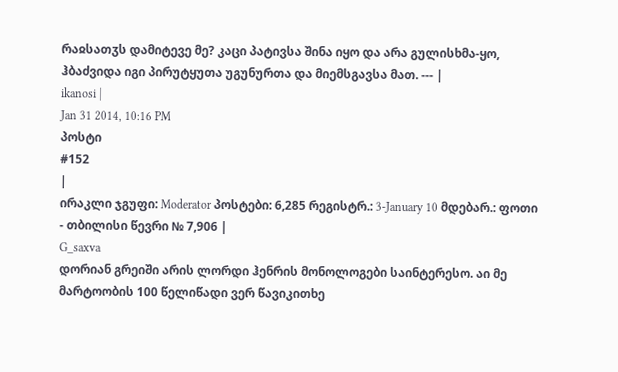რაჲსათჳს დამიტევე მე? კაცი პატივსა შინა იყო და არა გულისხმა-ყო, ჰბაძვიდა იგი პირუტყუთა უგუნურთა და მიემსგავსა მათ. --- |
ikanosi |
Jan 31 2014, 10:16 PM
პოსტი
#152
|
ირაკლი ჯგუფი: Moderator პოსტები: 6,285 რეგისტრ.: 3-January 10 მდებარ.: ფოთი - თბილისი წევრი № 7,906 |
G_saxva
დორიან გრეიში არის ლორდი ჰენრის მონოლოგები საინტერესო. აი მე მარტოობის 100 წელიწადი ვერ წავიკითხე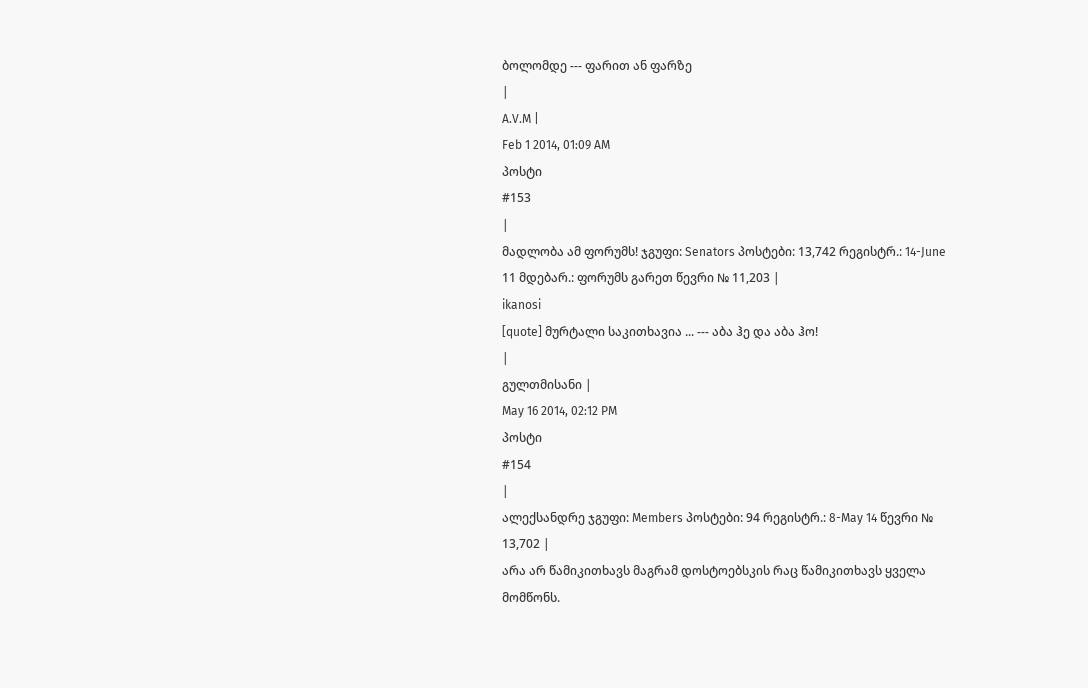ბოლომდე --- ფარით ან ფარზე
|
A.V.M |
Feb 1 2014, 01:09 AM
პოსტი
#153
|
მადლობა ამ ფორუმს! ჯგუფი: Senators პოსტები: 13,742 რეგისტრ.: 14-June 11 მდებარ.: ფორუმს გარეთ წევრი № 11,203 |
ikanosi
[quote] მურტალი საკითხავია ... --- აბა ჰე და აბა ჰო!
|
გულთმისანი |
May 16 2014, 02:12 PM
პოსტი
#154
|
ალექსანდრე ჯგუფი: Members პოსტები: 94 რეგისტრ.: 8-May 14 წევრი № 13,702 |
არა არ წამიკითხავს მაგრამ დოსტოებსკის რაც წამიკითხავს ყველა მომწონს.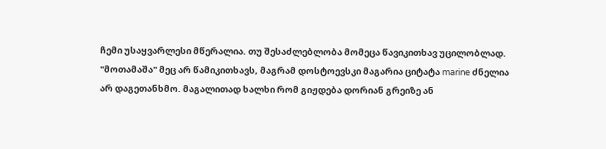ჩემი უსაყვარლესი მწერალია. თუ შესაძლებლობა მომეცა წავიკითხავ უცილობლად. "მოთამაშა" მეც არ წამიკითხავს, მაგრამ დოსტოევსკი მაგარია ციტატა marine ძნელია არ დაგეთანხმო. მაგალითად ხალხი რომ გიჟდება დორიან გრეიზე ან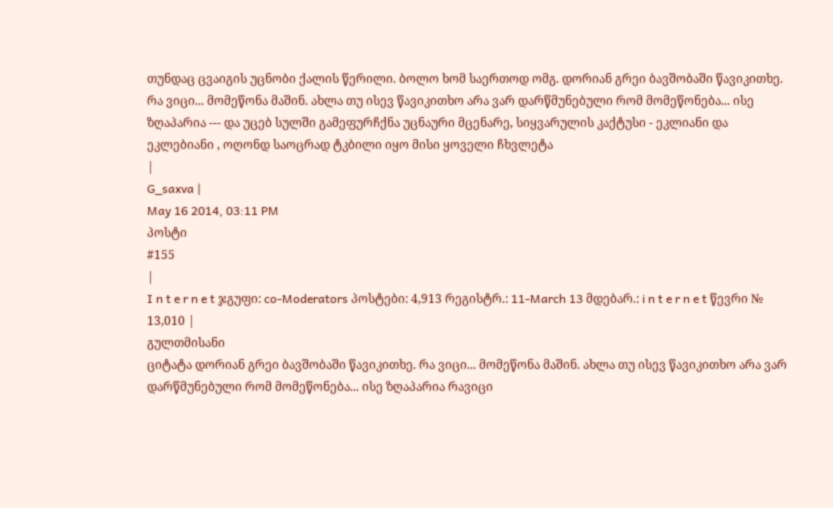თუნდაც ცვაიგის უცნობი ქალის წერილი. ბოლო ხომ საერთოდ ომგ. დორიან გრეი ბავშობაში წავიკითხე. რა ვიცი... მომეწონა მაშინ. ახლა თუ ისევ წავიკითხო არა ვარ დარწმუნებული რომ მომეწონება... ისე ზღაპარია --- და უცებ სულში გამეფურჩქნა უცნაური მცენარე, სიყვარულის კაქტუსი - ეკლიანი და ეკლებიანი , ოღონდ საოცრად ტკბილი იყო მისი ყოველი ჩხვლეტა
|
G_saxva |
May 16 2014, 03:11 PM
პოსტი
#155
|
I n t e r n e t ჯგუფი: co-Moderators პოსტები: 4,913 რეგისტრ.: 11-March 13 მდებარ.: i n t e r n e t წევრი № 13,010 |
გულთმისანი
ციტატა დორიან გრეი ბავშობაში წავიკითხე. რა ვიცი... მომეწონა მაშინ. ახლა თუ ისევ წავიკითხო არა ვარ დარწმუნებული რომ მომეწონება... ისე ზღაპარია რავიცი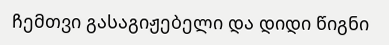ჩემთვი გასაგიჟებელი და დიდი წიგნი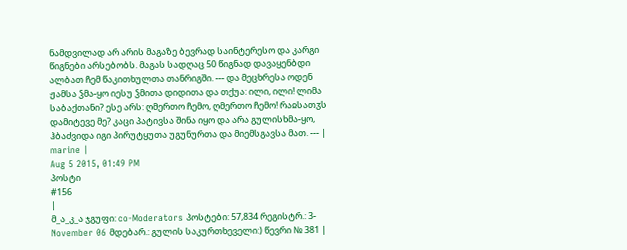ნამდვილად არ არის მაგაზე ბევრად საინტერესო და კარგი წიგნები არსებობს. მაგას სადღაც 50 წიგნად დავაყენბდი ალბათ ჩემ წაკითხულთა თანრიგში. --- და მეცხრესა ოდენ ჟამსა ჴმა-ყო იესუ ჴმითა დიდითა და თქუა: ილი, ილი! ლიმა საბაქთანი? ესე არს: ღმერთო ჩემო, ღმერთო ჩემო! რაჲსათჳს დამიტევე მე? კაცი პატივსა შინა იყო და არა გულისხმა-ყო, ჰბაძვიდა იგი პირუტყუთა უგუნურთა და მიემსგავსა მათ. --- |
marine |
Aug 5 2015, 01:49 PM
პოსტი
#156
|
მ_ა_კ_ა ჯგუფი: co-Moderators პოსტები: 57,834 რეგისტრ.: 3-November 06 მდებარ.: გულის საკურთხეველი:) წევრი № 381 |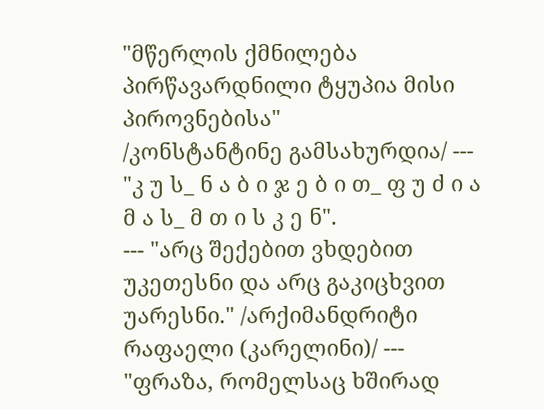"მწერლის ქმნილება პირწავარდნილი ტყუპია მისი პიროვნებისა"
/კონსტანტინე გამსახურდია/ --- "კ უ ს_ ნ ა ბ ი ჯ ე ბ ი თ_ ფ უ ძ ი ა მ ა ს_ მ თ ი ს კ ე ნ".
--- "არც შექებით ვხდებით უკეთესნი და არც გაკიცხვით უარესნი." /არქიმანდრიტი რაფაელი (კარელინი)/ --- "ფრაზა, რომელსაც ხშირად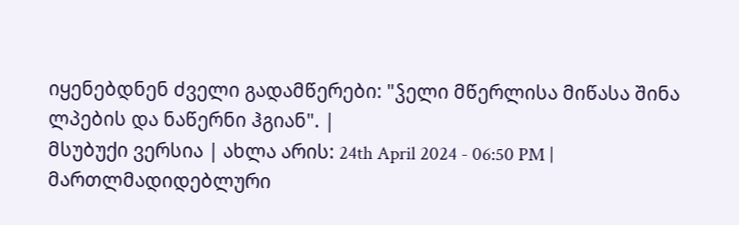იყენებდნენ ძველი გადამწერები: "ჴელი მწერლისა მიწასა შინა ლპების და ნაწერნი ჰგიან". |
მსუბუქი ვერსია | ახლა არის: 24th April 2024 - 06:50 PM |
მართლმადიდებლური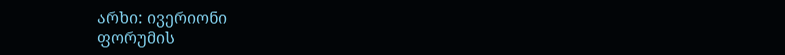არხი: ივერიონი
ფორუმის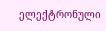ელექტრონული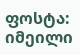ფოსტა: იმეილი